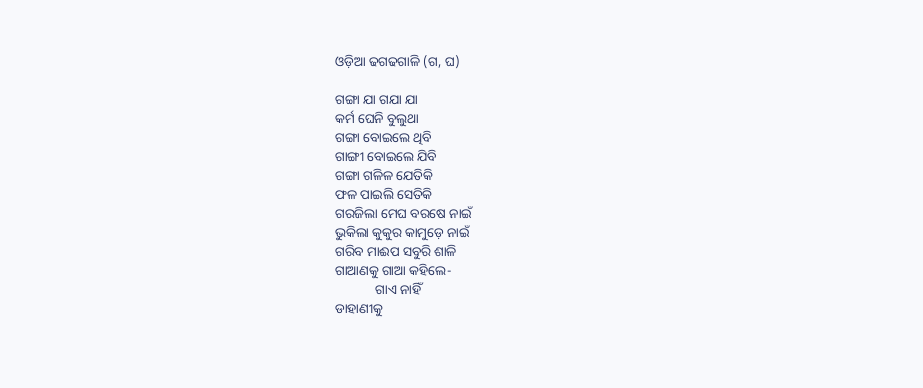ଓଡ଼ିଆ ଢଗଢଗାଳି (ଗ, ଘ)

ଗଙ୍ଗା ଯା ଗଯା ଯା
କର୍ମ ଘେନି ବୁଲୁଥା
ଗଙ୍ଗା ବୋଇଲେ ଥିବି
ଗାଙ୍ଗୀ ବୋଇଲେ ଯିବି
ଗଙ୍ଗା ଗଳିଳ ଯେତିକି
ଫଳ ପାଇଲି ସେତିକି
ଗରଜିଲା ମେଘ ବରଷେ ନାଇଁ
ଭୁକିଲା କୁକୁର କାମୁଡ଼େ ନାଇଁ
ଗରିବ ମାଈପ ସବୁରି ଶାଳି
ଗାଆଣକୁ ଗାଆ କହିଲେ-
            ଗାଏ ନାହିଁ
ଡାହାଣୀକୁ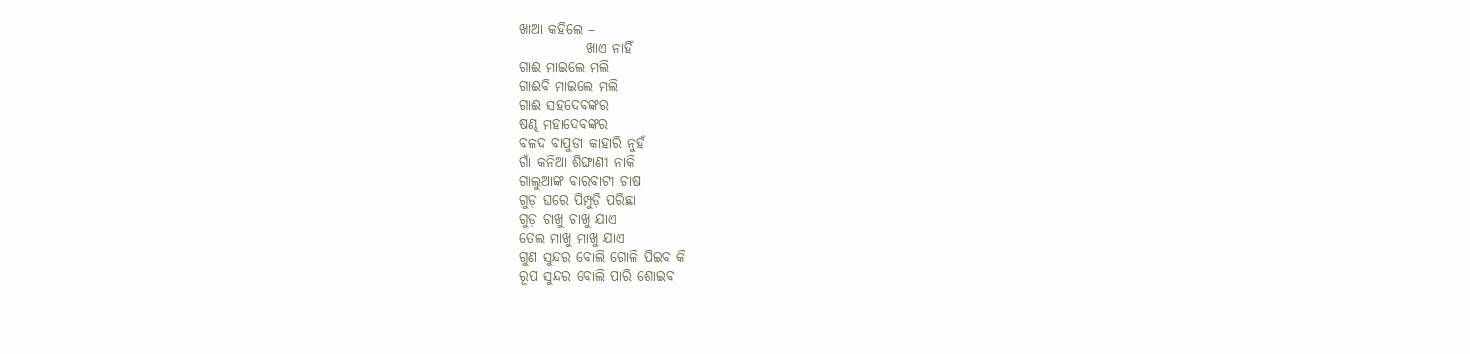ଖାଆ କହିଲେ –
            ଖାଏ ନାହିଁ
ଗାଈ ମାଇଲେ ମଲି
ଗାଈବି ମାଇଲେ ମଲି
ଗାଈ ସହଦେବଙ୍କର
ଷଣ୍ଢ ମହାଦେବଙ୍କର
ବଳଦ ବାପୁଡା କାହାରି ନୁହଁ
ଗାଁ କନିଆ ଶିଙ୍ଘାଣୀ ନାକି
ଗାଲୁଆଙ୍କ ବାରବାଟୀ ଚାଷ
ଗୁଡ଼ ଘରେ ପିମ୍ପୁଡ଼ି ପରିଛା
ଗୁଡ଼ ଚାଖୁ ଚାଖୁ ଯାଏ
ତେଲ ମାଖୁ ମାଖୁ ଯାଏ
ଗୁଣ ସୁନ୍ଦର ବୋଲି ଗୋଳି ପିଇବ କି
ରୂପ ସୁନ୍ଦର ବୋଲି ପାରି ଶୋଇବ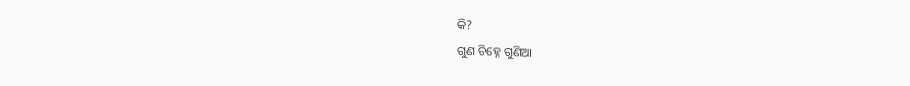କି?
ଗୁଣ ଚିହ୍ନେ ଗୁଣିଆ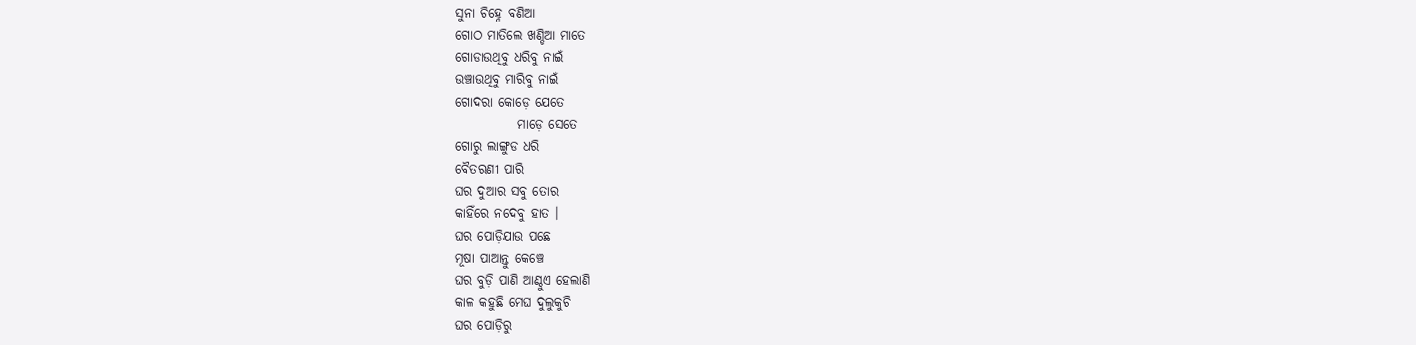ସୁନା ଚିହ୍ନେ ବଣିଆ
ଗୋଠ ମାତିଲେ ଖଣ୍ଡିଆ ମାତେ
ଗୋଡାଉଥିବୁ ଧରିବୁ ନାଇଁ
ଉଞ୍ଚାଉଥିବୁ ମାରିବୁ ନାଇଁ
ଗୋଦରା କୋଡ଼େ ଯେତେ
            ମାଡ଼େ ସେତେ
ଗୋରୁ ଲାଙ୍ଗୁଡ ଧରି
ବୈତରଣୀ ପାରି
ଘର ଦୁଆର ସବୁ ତୋର
କାହିଁରେ ନଦେବୁ ହାତ ।
ଘର ପୋଡ଼ିଯାଉ ପଛେ
ମୂଷା ପାଆନ୍ତୁ କେଞ୍ଚେ
ଘର ବୁଡ଼ି ପାଣି ଆଣ୍ଠୁଏ ହେଲାଣି
କାଳ କହୁଛି ମେଘ ଦୁଲୁକୁଚି
ଘର ପୋଡ଼ିରୁ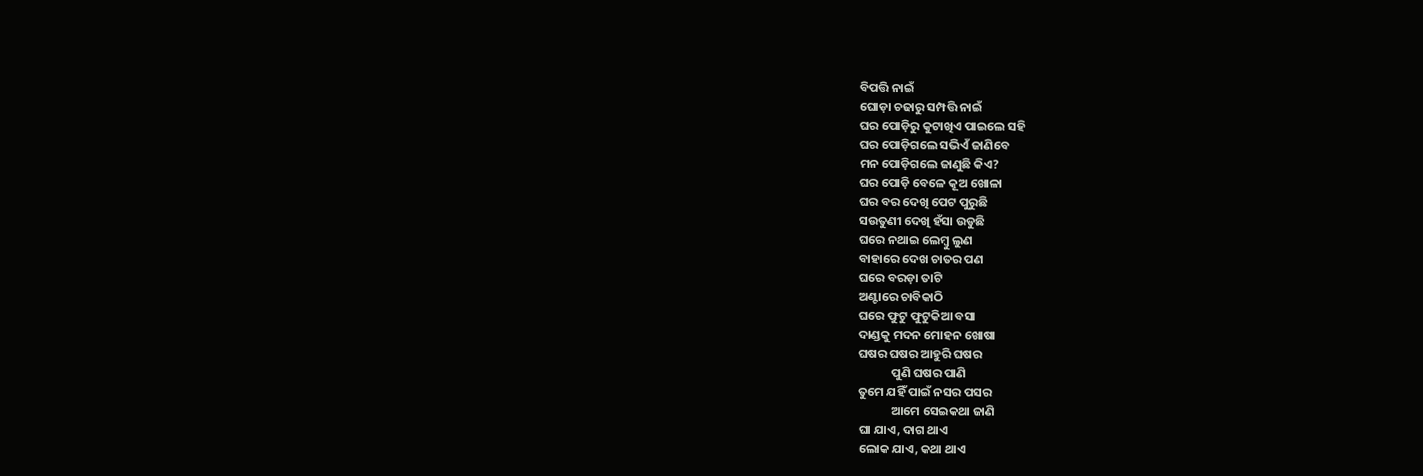ବିପତ୍ତି ନାଇଁ
ଘୋଡ଼ା ଚଢାରୁ ସମ୍ପତ୍ତି ନାଇଁ
ଘର ପୋଡ଼ିରୁ କୁଟାଖିଏ ପାଇଲେ ସହି
ଘର ପୋଡ଼ିଗଲେ ସଭିଏଁ ଜାଣିବେ
ମନ ପୋଡ଼ିଗଲେ ଜାଣୁଛି କିଏ?
ଘର ପୋଡ଼ି ବେଳେ କୂଅ ଖୋଳା
ଘର ବର ଦେଖି ପେଟ ପୁରୁଛି
ସଉତୁଣୀ ଦେଖି ହଁସା ଉଡୁଛି
ଘରେ ନଥାଇ ଲେମ୍ବୁ ଲୁଣ
ବାହାରେ ଦେଖ ଚାତର ପଣ
ଘରେ ବରଡ଼ା ତାଟି
ଅଣ୍ଟାରେ ଚାବିକାଠି
ଘରେ ଫୁଟୁ ଫୁଟୁକିଆ ବସା
ଦାଣ୍ଡକୁ ମଦନ ମୋହନ ଖୋଷା
ଘଷର ଘଷର ଆହୁରି ଘଷର
            ପୁଣି ଘଷର ପାଣି
ତୁମେ ଯହିଁ ପାଇଁ ନସର ପସର
            ଆମେ ସେଇକଥା ଜାଣି
ଘା ଯାଏ, ଦାଗ ଥାଏ
ଲୋକ ଯାଏ, କଥା ଥାଏ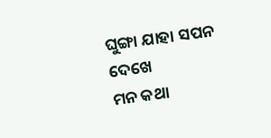ଘୁଙ୍ଗା ଯାହା ସପନ ଦେଖେ
ମନ କଥା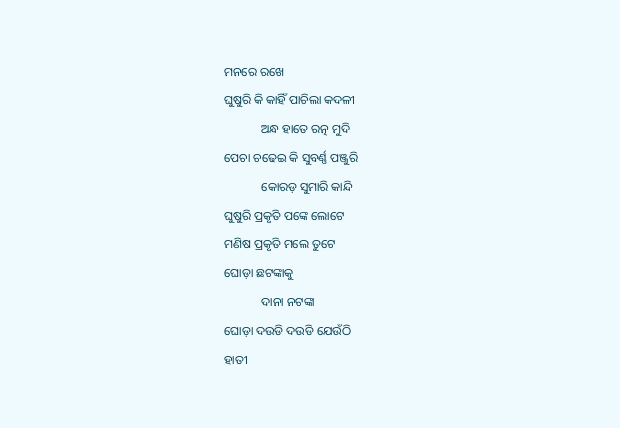ମନରେ ରଖେ
ଘୁଷୁରି କି କାହିଁ ପାଚିଲା କଦଳୀ
            ଅନ୍ଧ ହାତେ ରତ୍ନ ମୁଦି
ପେଚା ଚଢେଇ କି ସୁବର୍ଣ୍ଣ ପଞ୍ଜୁରି
            କୋରଡ଼ ସୁମାରି କାନ୍ଦି
ଘୁଷୁରି ପ୍ରକୃତି ପଙ୍କେ ଲୋଟେ
ମଣିଷ ପ୍ରକୃତି ମଲେ ତୁଟେ
ଘୋଡ଼ା ଛଟଙ୍କାକୁ
            ଦାନା ନଟଙ୍କା
ଘୋଡ଼ା ଦଉଡି ଦଉଡି ଯେଉଁଠି
ହାତୀ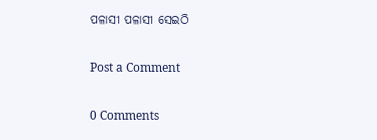ପଳାସୀ ପଳାସୀ ସେଇଠି

Post a Comment

0 Comments